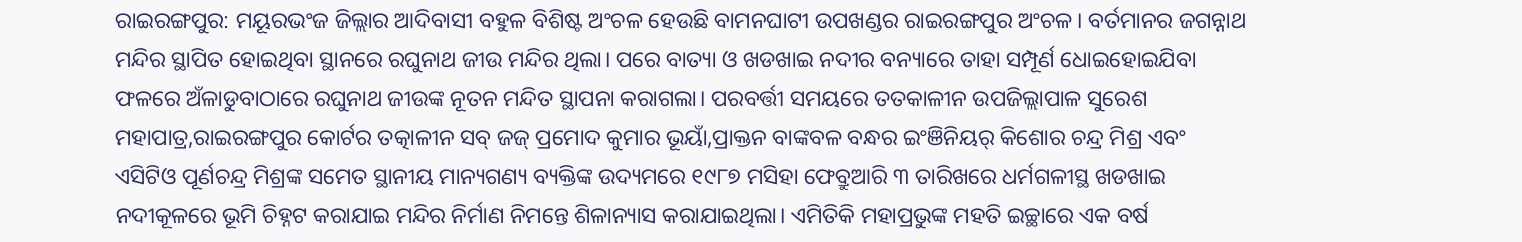ରାଇରଙ୍ଗପୁର: ମୟୂରଭଂଜ ଜିଲ୍ଲାର ଆଦିବାସୀ ବହୁଳ ବିଶିଷ୍ଟ ଅଂଚଳ ହେଉଛି ବାମନଘାଟୀ ଉପଖଣ୍ଡର ରାଇରଙ୍ଗପୁର ଅଂଚଳ। ବର୍ତମାନର ଜଗନ୍ନାଥ ମନ୍ଦିର ସ୍ଥାପିତ ହୋଇଥିବା ସ୍ଥାନରେ ରଘୁନାଥ ଜୀଉ ମନ୍ଦିର ଥିଲା। ପରେ ବାତ୍ୟା ଓ ଖଡଖାଇ ନଦୀର ବନ୍ୟାରେ ତାହା ସମ୍ପୂର୍ଣ ଧୋଇହୋଇଯିବା ଫଳରେ ଅଁଳାଡୁବାଠାରେ ରଘୁନାଥ ଜୀଉଙ୍କ ନୂତନ ମନ୍ଦିତ ସ୍ଥାପନା କରାଗଲା। ପରବର୍ତ୍ତୀ ସମୟରେ ତତକାଳୀନ ଉପଜିଲ୍ଲାପାଳ ସୁରେଶ ମହାପାତ୍ର,ରାଇରଙ୍ଗପୁର କୋର୍ଟର ତତ୍କାଳୀନ ସବ୍ ଜଜ୍ ପ୍ରମୋଦ କୁମାର ଭୂୟାଁ,ପ୍ରାକ୍ତନ ବାଙ୍କବଳ ବନ୍ଧର ଇଂଞିନିୟର୍ କିଶୋର ଚନ୍ଦ୍ର ମିଶ୍ର ଏବଂ ଏସିଟିଓ ପୂର୍ଣଚନ୍ଦ୍ର ମିଶ୍ରଙ୍କ ସମେତ ସ୍ଥାନୀୟ ମାନ୍ୟଗଣ୍ୟ ବ୍ୟକ୍ତିଙ୍କ ଉଦ୍ୟମରେ ୧୯୮୭ ମସିହା ଫେବ୍ରୁଆରି ୩ ତାରିଖରେ ଧର୍ମଗଳୀସ୍ଥ ଖଡଖାଇ ନଦୀକୂଳରେ ଭୂମି ଚିହ୍ନଟ କରାଯାଇ ମନ୍ଦିର ନିର୍ମାଣ ନିମନ୍ତେ ଶିଳାନ୍ୟାସ କରାଯାଇଥିଲା। ଏମିତିକି ମହାପ୍ରଭୁଙ୍କ ମହତି ଇଚ୍ଛାରେ ଏକ ବର୍ଷ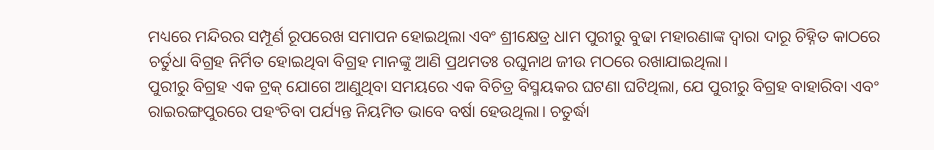ମଧ୍ୟରେ ମନ୍ଦିରର ସମ୍ପୂର୍ଣ ରୂପରେଖ ସମାପନ ହୋଇଥିଲା ଏବଂ ଶ୍ରୀକ୍ଷେତ୍ର ଧାମ ପୁରୀରୁ ବୁଢା ମହାରଣାଙ୍କ ଦ୍ୱାରା ଦାରୂ ଚିହ୍ନିତ କାଠରେ ଚର୍ତୁଧା ବିଗ୍ରହ ନିର୍ମିତ ହୋଇଥିବା ବିଗ୍ରହ ମାନଙ୍କୁ ଆଣି ପ୍ରଥମତଃ ରଘୁନାଥ ଜୀଉ ମଠରେ ରଖାଯାଇଥିଲା।
ପୁରୀରୁ ବିଗ୍ରହ ଏକ ଟ୍ରକ୍ ଯୋଗେ ଆଣୁଥିବା ସମୟରେ ଏକ ବିଚିତ୍ର ବିସ୍ମୟକର ଘଟଣା ଘଟିଥିଲା, ଯେ ପୁରୀରୁ ବିଗ୍ରହ ବାହାରିବା ଏବଂ ରାଇରଙ୍ଗପୁରରେ ପହଂଚିବା ପର୍ଯ୍ୟନ୍ତ ନିୟମିତ ଭାବେ ବର୍ଷା ହେଉଥିଲା। ଚତୁର୍ଦ୍ଧା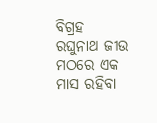ବିଗ୍ରହ ରଘୁନାଥ ଜୀଉ ମଠରେ ଏକ ମାସ ରହିବା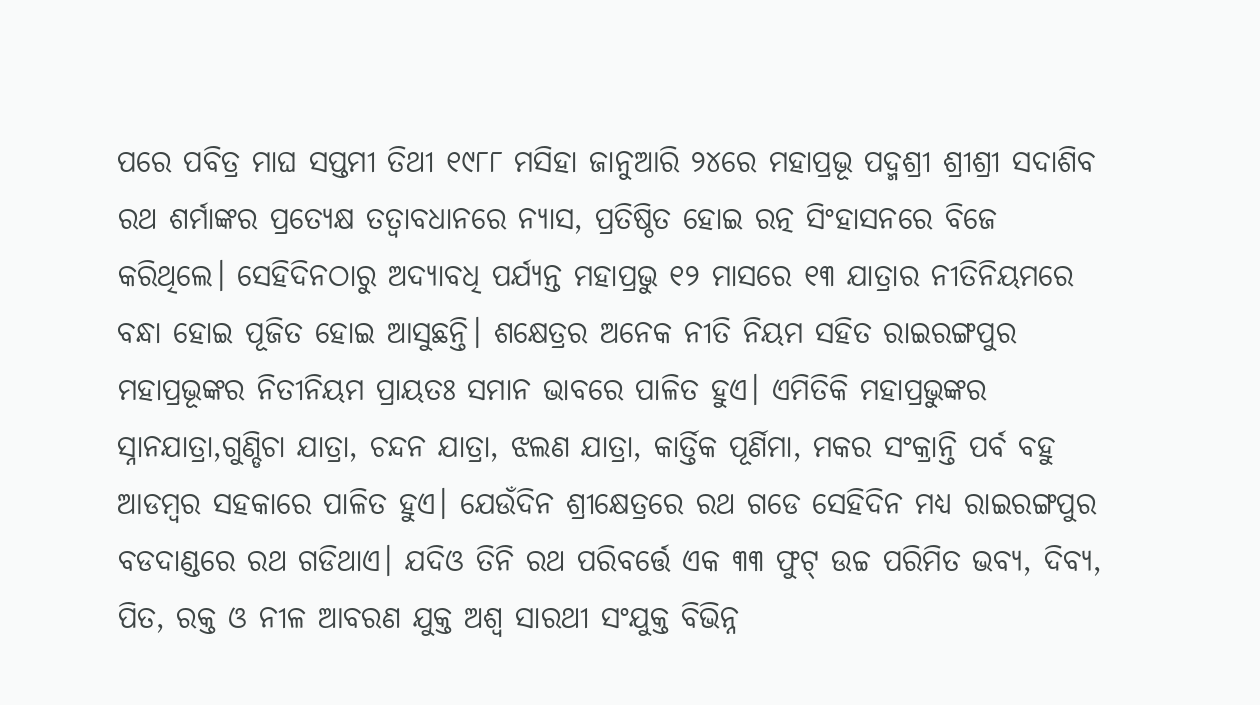ପରେ ପବିତ୍ର ମାଘ ସପ୍ତମୀ ତିଥୀ ୧୯୮୮ ମସିହା ଜାନୁଆରି ୨୪ରେ ମହାପ୍ରଭୂ ପଦ୍ମଶ୍ରୀ ଶ୍ରୀଶ୍ରୀ ସଦାଶିବ ରଥ ଶର୍ମାଙ୍କର ପ୍ରତ୍ୟେକ୍ଷ ତତ୍ୱାବଧାନରେ ନ୍ୟାସ, ପ୍ରତିଷ୍ଠିତ ହୋଇ ରତ୍ନ ସିଂହାସନରେ ବିଜେ କରିଥିଲେ। ସେହିଦିନଠାରୁ ଅଦ୍ୟାବଧି ପର୍ଯ୍ୟନ୍ତ ମହାପ୍ରଭୁ ୧୨ ମାସରେ ୧୩ ଯାତ୍ରାର ନୀତିନିୟମରେ ବନ୍ଧା ହୋଇ ପୂଜିତ ହୋଇ ଆସୁଛନ୍ତି। ଶକ୍ଷେତ୍ରର ଅନେକ ନୀତି ନିୟମ ସହିତ ରାଇରଙ୍ଗପୁର ମହାପ୍ରଭୂଙ୍କର ନିତୀନିୟମ ପ୍ରାୟତଃ ସମାନ ଭାବରେ ପାଳିତ ହୁଏ। ଏମିତିକି ମହାପ୍ରଭୁଙ୍କର ସ୍ନାନଯାତ୍ରା,ଗୁଣ୍ଡିଚା ଯାତ୍ରା, ଚନ୍ଦନ ଯାତ୍ରା, ଝଲଣ ଯାତ୍ରା, କାର୍ତ୍ତିକ ପୂର୍ଣିମା, ମକର ସଂକ୍ରାନ୍ତି ପର୍ବ ବହୁ ଆଡମ୍ବର ସହକାରେ ପାଳିତ ହୁଏ। ଯେଉଁଦିନ ଶ୍ରୀକ୍ଷେତ୍ରରେ ରଥ ଗଡେ ସେହିଦିନ ମଧ୍ୟ ରାଇରଙ୍ଗପୁର ବଡଦାଣ୍ଡରେ ରଥ ଗଡିଥାଏ। ଯଦିଓ ତିନି ରଥ ପରିବର୍ତ୍ତେ ଏକ ୩୩ ଫୁଟ୍ ଉଚ୍ଚ ପରିମିତ ଭବ୍ୟ, ଦିବ୍ୟ, ପିତ, ରକ୍ତ ଓ ନୀଳ ଆବରଣ ଯୁକ୍ତ ଅଶ୍ୱ ସାରଥୀ ସଂଯୁକ୍ତ ବିଭିନ୍ନ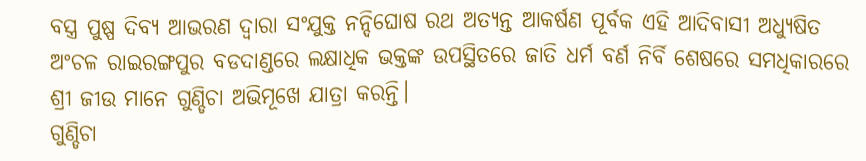ବସ୍ତ୍ର ପୁଷ୍ପ ଦିବ୍ୟ ଆଭରଣ ଦ୍ୱାରା ସଂଯୁକ୍ତ ନନ୍ଦିଘୋଷ ରଥ ଅତ୍ୟନ୍ତ ଆକର୍ଷଣ ପୂର୍ବକ ଏହି ଆଦିବାସୀ ଅଧ୍ୟୁଷିତ ଅଂଚଳ ରାଇରଙ୍ଗପୁର ବଡଦାଣ୍ଡରେ ଲକ୍ଷାଧିକ ଭକ୍ତଙ୍କ ଉପସ୍ଥିତରେ ଜାତି ଧର୍ମ ବର୍ଣ ନିର୍ବି ଶେଷରେ ସମଧିକାରରେ ଶ୍ରୀ ଜୀଉ ମାନେ ଗୁଣ୍ଡିଚା ଅଭିମୂଖେ ଯାତ୍ରା କରନ୍ତି।
ଗୁଣ୍ଡିଚା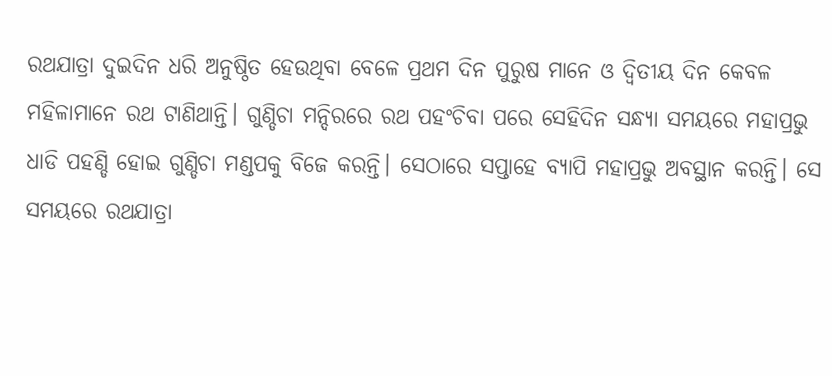ରଥଯାତ୍ରା ଦୁଇଦିନ ଧରି ଅନୁଷ୍ଠିତ ହେଉଥିବା ବେଳେ ପ୍ରଥମ ଦିନ ପୁରୁଷ ମାନେ ଓ ଦ୍ୱିତୀୟ ଦିନ କେବଳ ମହିଳାମାନେ ରଥ ଟାଣିଥାନ୍ତି। ଗୁଣ୍ଡିଚା ମନ୍ଦିରରେ ରଥ ପହଂଚିବା ପରେ ସେହିଦିନ ସନ୍ଧ୍ୟା ସମୟରେ ମହାପ୍ରଭୁ ଧାଡି ପହଣ୍ଡି ହୋଇ ଗୁଣ୍ଡିଚା ମଣ୍ଡପକୁ ବିଜେ କରନ୍ତି। ସେଠାରେ ସପ୍ତାହେ ବ୍ୟାପି ମହାପ୍ରଭୁ ଅବସ୍ଥାନ କରନ୍ତି। ସେ ସମୟରେ ରଥଯାତ୍ରା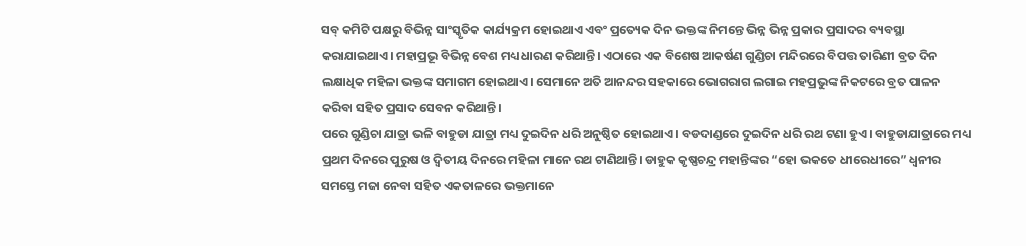ସବ୍ କମିଟି ପକ୍ଷରୁ ବିଭିନ୍ନ ସାଂସ୍କୃତିକ କାର୍ଯ୍ୟକ୍ରମ ହୋଇଥାଏ ଏବଂ ପ୍ରତ୍ୟେକ ଦିନ ଭକ୍ତଙ୍କ ନିମନ୍ତେ ଭିନ୍ନ ଭିନ୍ନ ପ୍ରକାର ପ୍ରସାଦର ବ୍ୟବସ୍ଥା କରାଯାଇଥାଏ। ମହାପ୍ରଭୂ ବିଭିନ୍ନ ବେଶ ମଧ୍ୟ ଧାରଣ କରିଥାନ୍ତି। ଏଠାରେ ଏକ ବିଶେଷ ଆକର୍ଷଣ ଗୁଣ୍ଡିଚା ମନ୍ଦିରରେ ବିପତ୍ତ ତାରିଣୀ ବ୍ରତ ଦିନ ଲକ୍ଷାଧିକ ମହିଳା ଭକ୍ତଙ୍କ ସମାଗମ ହୋଇଥାଏ। ସେମାନେ ଅତି ଆନନ୍ଦର ସହକାରେ ଭୋଗରାଗ ଲଗାଇ ମହପ୍ରଭୁଙ୍କ ନିକଟରେ ବ୍ରତ ପାଳନ କରିବା ସହିତ ପ୍ରସାଦ ସେବନ କରିଥାନ୍ତି।
ପରେ ଗୁଣ୍ଡିଚା ଯାତ୍ରା ଭଳି ବାହୁଡା ଯାତ୍ରା ମଧ୍ୟ ଦୁଇଦିନ ଧରି ଅନୁଷ୍ଠିତ ହୋଇଥାଏ। ବଡଦାଣ୍ଡରେ ଦୁଇଦିନ ଧରି ରଥ ଟଣା ହୁଏ। ବାହୁଡାଯାତ୍ରାରେ ମଧ୍ୟ ପ୍ରଥମ ଦିନରେ ପୁରୁଷ ଓ ଦ୍ୱିତୀୟ ଦିନରେ ମହିଳା ମାନେ ରଥ ଟାଣିଥାନ୍ତି। ଡାହୁକ କୃଷ୍ଣଚନ୍ଦ୍ର ମହାନ୍ତିଙ୍କର “ହୋ ଭକତେ ଧୀରେଧୀରେ” ଧ୍ୱନୀର ସମସ୍ତେ ମଜା ନେବା ସହିତ ଏକତାଳରେ ଭକ୍ତମାନେ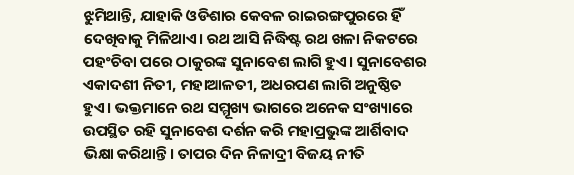ଝୁମିଥାନ୍ତି, ଯାହାକି ଓଡିଶାର କେବଳ ରାଇରଙ୍ଗପୁରରେ ହିଁ ଦେଖିବାକୁ ମିଳିଥାଏ। ରଥ ଆସି ନିଦ୍ଧିଷ୍ଟ ରଥ ଖଳା ନିକଟରେ ପହଂଚିବା ପରେ ଠାକୁରଙ୍କ ସୁନାବେଶ ଲାଗି ହୁଏ। ସୁନାବେଶର ଏକାଦଶୀ ନିତୀ, ମହାଆଳତୀ, ଅଧରପଣ ଲାଗି ଅନୁଷ୍ଠିତ ହୁଏ। ଭକ୍ତମାନେ ରଥ ସମ୍ମୂଖ୍ୟ ଭାଗରେ ଅନେକ ସଂଖ୍ୟାରେ ଉପସ୍ଥିତ ରହି ସୁନାବେଶ ଦର୍ଶନ କରି ମହାପ୍ରଭୁଙ୍କ ଆର୍ଶିବାଦ ଭିକ୍ଷା କରିଥାନ୍ତି। ତାପର ଦିନ ନିଳାଦ୍ରୀ ବିଜୟ ନୀତି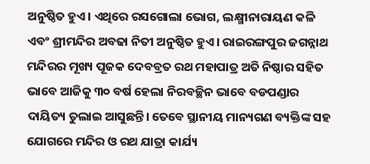ଅନୁଷ୍ଠିତ ହୁଏ। ଏଥିରେ ରସଗୋଲା ଭୋଗ, ଲକ୍ଷ୍ମୀନାରାୟଣ କଳି ଏବଂ ଶ୍ରୀମନ୍ଦିର ଅବଢା ନିତୀ ଅନୁଷ୍ଠିତ ହୁଏ। ରାଇରଙ୍ଗପୁର ଜଗନ୍ନାଥ ମନ୍ଦିରର ମୂଖ୍ୟ ପୂଜକ ଦେବବ୍ରତ ରଥ ମହାପାତ୍ର ଅତି ନିଷ୍ଠାର ସହିତ ଭାବେ ଆଜିକୁ ୩୦ ବର୍ଷ ହେଲା ନିରବଚ୍ଛିନ ଭାବେ ବଡପଣ୍ଡାର ଦାୟିତ୍ୟ ତୁଲାଇ ଆସୁଛନ୍ତି। ତେବେ ସ୍ଥାନୀୟ ମାନ୍ୟଗଣ ବ୍ୟକ୍ତିଙ୍କ ସହ ଯୋଗରେ ମନ୍ଦିର ଓ ରଥ ଯାତ୍ରା କାର୍ଯ୍ୟ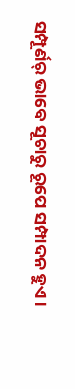ସମ୍ପୂର୍ଣର୍ ଭାବେ ସୂଚାରୁ ରୂପେ ସମ୍ପାଦନ ହୁଏ।